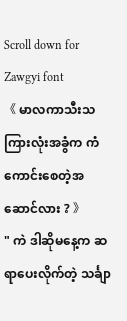Scroll down for Zawgyi font
《 မာလကာသီးသကြားလုံးအခွံက ကံကောင်းစေတဲ့အဆောင်လား ? 》
" ကဲ ဒါဆိုမနေ့က ဆရာပေးလိုက်တဲ့ သင်္ချာ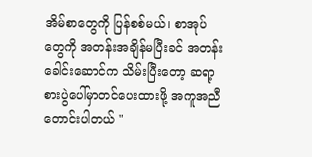အိမ်စာတွေကို ပြန်စစ်မယ်၊ စာအုပ်တွေကို အတန်းအချိန်မပြီးခင် အတန်းခေါင်းဆောင်က သိမ်းပြီးတော့ ဆရာ့စားပွဲပေါ်မှာတင်ပေးထားဖို့ အကူအညီတောင်းပါတယ် "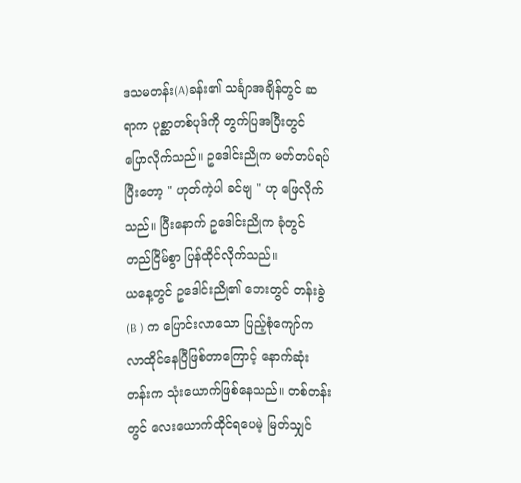ဒသမတန်း(A)ခန်း၏ သင်္ချာအချိန်တွင် ဆရာက ပုစ္ဆာတစ်ပုဒ်ကို တွက်ပြအပြီးတွင် ပြောလိုက်သည်။ ဥဒေါင်းညိုက မတ်တပ်ရပ်ပြီးတော့ " ဟုတ်ကဲ့ပါ ခင်ဗျ " ဟု ဖြေလိုက်သည်။ ပြီးနောက် ဥဒေါင်းညိုက ခုံတွင် တည်ငြိမ်စွာ ပြန်ထိုင်လိုက်သည်။
ယနေ့တွင် ဥဒေါင်းညို၏ ဘေးတွင် တန်းခွဲ (B ) က ပြောင်းလာသော ပြည့်စုံကျော်က လာထိုင်နေပြီဖြစ်တာကြောင့် နောက်ဆုံးတန်းက သုံးယောက်ဖြစ်နေသည်။ တစ်တန်းတွင် လေးယောက်ထိုင်ရပေမဲ့ မြတ်သျှင်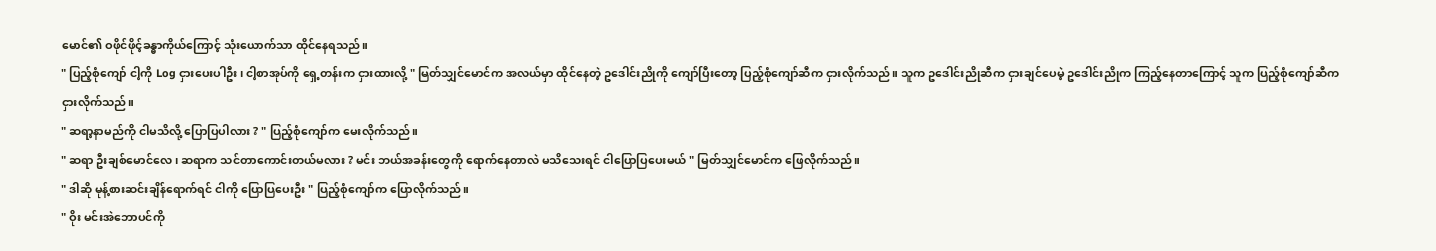မောင်၏ ဝဖိုင်ဖိုင့်ခန္ဓာကိုယ်ကြောင့် သုံးယောက်သာ ထိုင်နေရသည်။
" ပြည့်စုံကျော် ငါ့ကို Log ငှားပေးပါဦး၊ ငါ့စာအုပ်ကို ရှေ့တန်းက ငှားထားလို့ " မြတ်သျှင်မောင်က အလယ်မှာ ထိုင်နေတဲ့ ဥဒေါင်းညိုကို ကျော်ပြီးတော့ ပြည့်စုံကျော်ဆီက ငှားလိုက်သည်။ သူက ဥဒေါင်းညိုဆီက ငှားချင်ပေမဲ့ ဥဒေါင်းညိုက ကြည့်နေတာကြောင့် သူက ပြည့်စုံကျော်ဆီက ငှားလိုက်သည်။
" ဆရာ့နာမည်ကို ငါမသိလို့ ပြောပြပါလား ? " ပြည့်စုံကျော်က မေးလိုက်သည်။
" ဆရာ ဦးချစ်မောင်လေ ၊ ဆရာက သင်တာကောင်းတယ်မလား ? မင်း ဘယ်အခန်းတွေကို ရောက်နေတာလဲ မသိသေးရင် ငါပြောပြပေးမယ် " မြတ်သျှင်မောင်က ဖြေလိုက်သည်။
" ဒါဆို မုန့်စားဆင်းချိန်ရောက်ရင် ငါကို ပြောပြပေးဦး " ပြည့်စုံကျော်က ပြောလိုက်သည်။
" ဝိုး မင်းအဲဘောပင်ကို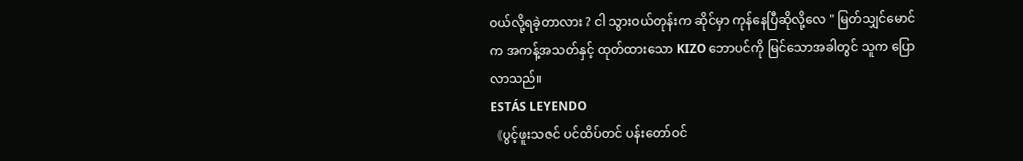ဝယ်လို့ရခဲ့တာလား ? ငါ သွားဝယ်တုန်းက ဆိုင်မှာ ကုန်နေပြီဆိုလို့လေ " မြတ်သျှင်မောင်က အကန့်အသတ်နှင့် ထုတ်ထားသော KIZO ဘောပင်ကို မြင်သောအခါတွင် သူက ပြောလာသည်။
ESTÁS LEYENDO
《ပွင့်ဖူးသဇင် ပင်ထိပ်တင် ပန်းတော်ဝင်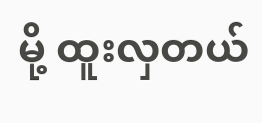မို့ ထူးလှတယ်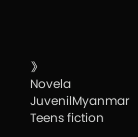》
Novela JuvenilMyanmar Teens fiction